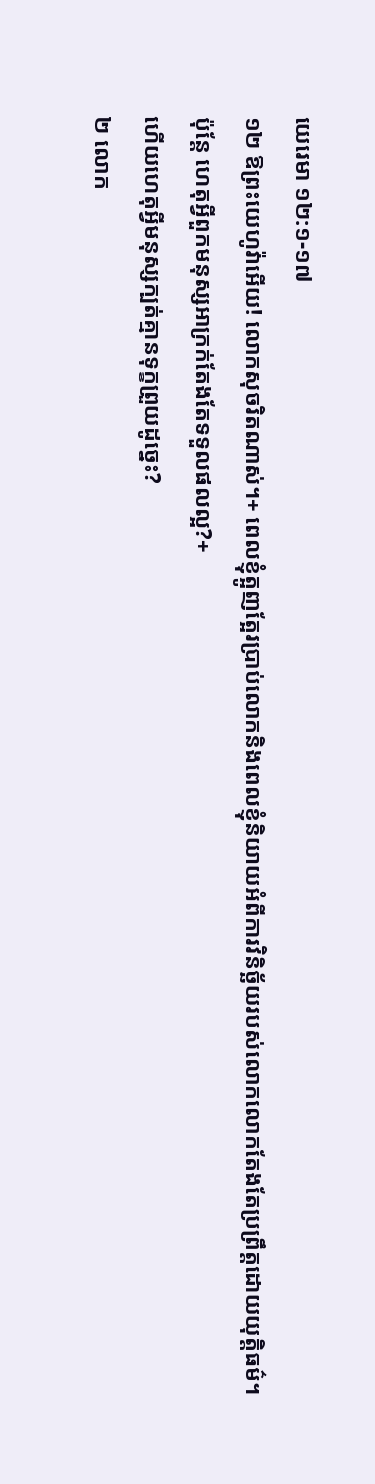យេរេមា ១២:១-១៧
១២ ឱព្រះយេហូវ៉ាអើយ! លោកសុចរិតណាស់។+ ពេលខ្ញុំត្អូញត្អែរប្រាប់លោកនិងពេលខ្ញុំនិយាយអំពីការវិនិច្ឆ័យរបស់លោកលោកតែងតែប្រព្រឹត្តដោយយុត្តិធម៌។
ប៉ុន្តែ ហេតុអ្វីពួកមនុស្សអាក្រក់តែងតែទទួលផលល្អ?+
ហើយហេតុអ្វីមនុស្សក្បត់គ្មានទុក្ខព្រួយដូច្នេះ?
២ លោក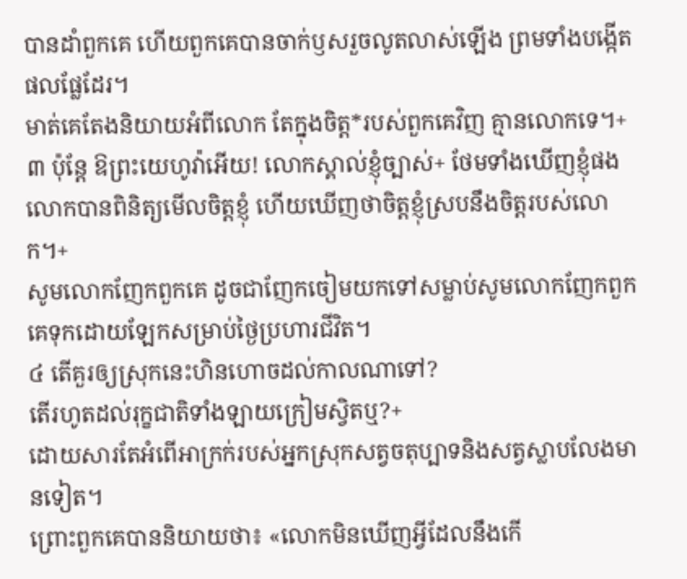បានដាំពួកគេ ហើយពួកគេបានចាក់ឫសរួចលូតលាស់ឡើង ព្រមទាំងបង្កើតផលផ្លែដែរ។
មាត់គេតែងនិយាយអំពីលោក តែក្នុងចិត្ត*របស់ពួកគេវិញ គ្មានលោកទេ។+
៣ ប៉ុន្តែ ឱព្រះយេហូវ៉ាអើយ! លោកស្គាល់ខ្ញុំច្បាស់+ ថែមទាំងឃើញខ្ញុំផងលោកបានពិនិត្យមើលចិត្តខ្ញុំ ហើយឃើញថាចិត្តខ្ញុំស្របនឹងចិត្តរបស់លោក។+
សូមលោកញែកពួកគេ ដូចជាញែកចៀមយកទៅសម្លាប់សូមលោកញែកពួកគេទុកដោយឡែកសម្រាប់ថ្ងៃប្រហារជីវិត។
៤ តើគួរឲ្យស្រុកនេះហិនហោចដល់កាលណាទៅ?
តើរហូតដល់រុក្ខជាតិទាំងឡាយក្រៀមស្វិតឬ?+
ដោយសារតែអំពើអាក្រក់របស់អ្នកស្រុកសត្វចតុប្បាទនិងសត្វស្លាបលែងមានទៀត។
ព្រោះពួកគេបាននិយាយថា៖ «លោកមិនឃើញអ្វីដែលនឹងកើ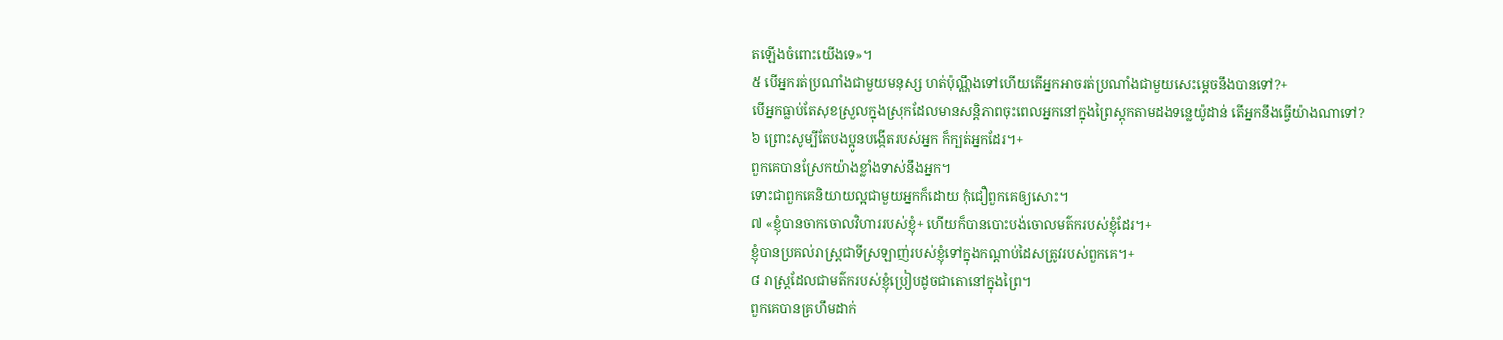តឡើងចំពោះយើងទេ»។
៥ បើអ្នករត់ប្រណាំងជាមួយមនុស្ស ហត់ប៉ុណ្ណឹងទៅហើយតើអ្នកអាចរត់ប្រណាំងជាមួយសេះម្ដេចនឹងបានទៅ?+
បើអ្នកធ្លាប់តែសុខស្រួលក្នុងស្រុកដែលមានសន្តិភាពចុះពេលអ្នកនៅក្នុងព្រៃស្ដុកតាមដងទន្លេយ៉ូដាន់ តើអ្នកនឹងធ្វើយ៉ាងណាទៅ?
៦ ព្រោះសូម្បីតែបងប្អូនបង្កើតរបស់អ្នក ក៏ក្បត់អ្នកដែរ។+
ពួកគេបានស្រែកយ៉ាងខ្លាំងទាស់នឹងអ្នក។
ទោះជាពួកគេនិយាយល្អជាមួយអ្នកក៏ដោយ កុំជឿពួកគេឲ្យសោះ។
៧ «ខ្ញុំបានចាកចោលវិហាររបស់ខ្ញុំ+ ហើយក៏បានបោះបង់ចោលមត៌ករបស់ខ្ញុំដែរ។+
ខ្ញុំបានប្រគល់រាស្ត្រជាទីស្រឡាញ់របស់ខ្ញុំទៅក្នុងកណ្ដាប់ដៃសត្រូវរបស់ពួកគេ។+
៨ រាស្ត្រដែលជាមត៌ករបស់ខ្ញុំប្រៀបដូចជាតោនៅក្នុងព្រៃ។
ពួកគេបានគ្រហឹមដាក់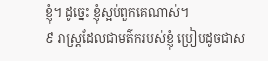ខ្ញុំ។ ដូច្នេះ ខ្ញុំស្អប់ពួកគេណាស់។
៩ រាស្ត្រដែលជាមត៌ករបស់ខ្ញុំ ប្រៀបដូចជាស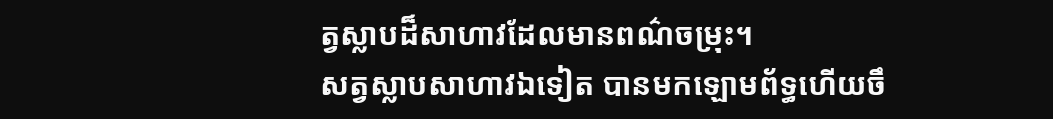ត្វស្លាបដ៏សាហាវដែលមានពណ៌ចម្រុះ។
សត្វស្លាបសាហាវឯទៀត បានមកឡោមព័ទ្ធហើយចឹ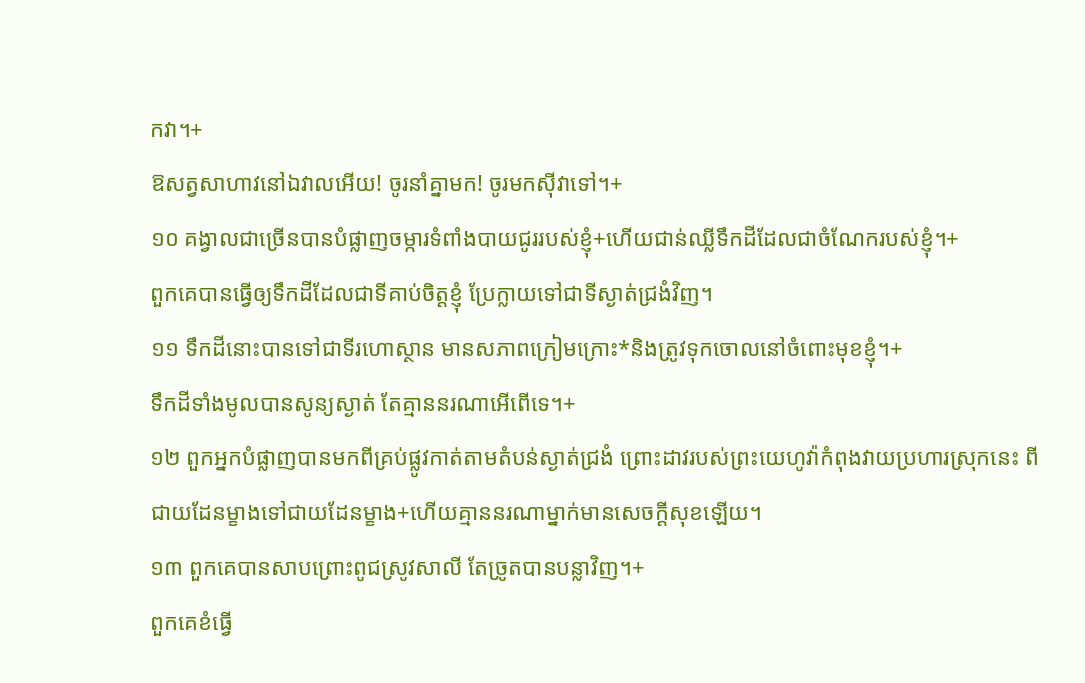កវា។+
ឱសត្វសាហាវនៅឯវាលអើយ! ចូរនាំគ្នាមក! ចូរមកស៊ីវាទៅ។+
១០ គង្វាលជាច្រើនបានបំផ្លាញចម្ការទំពាំងបាយជូររបស់ខ្ញុំ+ហើយជាន់ឈ្លីទឹកដីដែលជាចំណែករបស់ខ្ញុំ។+
ពួកគេបានធ្វើឲ្យទឹកដីដែលជាទីគាប់ចិត្តខ្ញុំ ប្រែក្លាយទៅជាទីស្ងាត់ជ្រងំវិញ។
១១ ទឹកដីនោះបានទៅជាទីរហោស្ថាន មានសភាពក្រៀមក្រោះ*និងត្រូវទុកចោលនៅចំពោះមុខខ្ញុំ។+
ទឹកដីទាំងមូលបានសូន្យស្ងាត់ តែគ្មាននរណាអើពើទេ។+
១២ ពួកអ្នកបំផ្លាញបានមកពីគ្រប់ផ្លូវកាត់តាមតំបន់ស្ងាត់ជ្រងំ ព្រោះដាវរបស់ព្រះយេហូវ៉ាកំពុងវាយប្រហារស្រុកនេះ ពីជាយដែនម្ខាងទៅជាយដែនម្ខាង+ហើយគ្មាននរណាម្នាក់មានសេចក្ដីសុខឡើយ។
១៣ ពួកគេបានសាបព្រោះពូជស្រូវសាលី តែច្រូតបានបន្លាវិញ។+
ពួកគេខំធ្វើ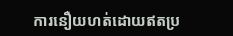ការនឿយហត់ដោយឥតប្រ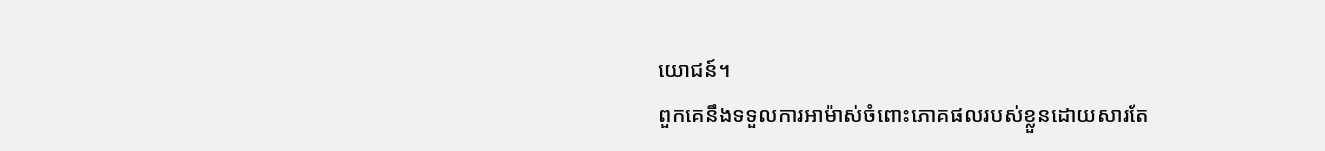យោជន៍។
ពួកគេនឹងទទួលការអាម៉ាស់ចំពោះភោគផលរបស់ខ្លួនដោយសារតែ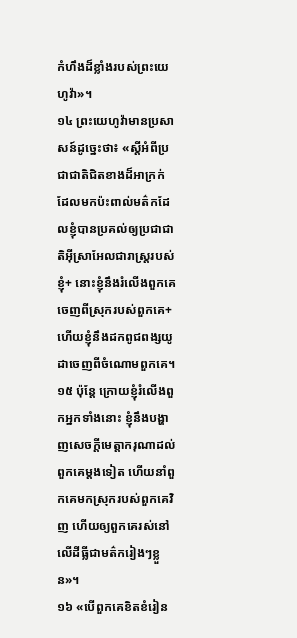កំហឹងដ៏ខ្លាំងរបស់ព្រះយេហូវ៉ា»។
១៤ ព្រះយេហូវ៉ាមានប្រសាសន៍ដូច្នេះថា៖ «ស្ដីអំពីប្រជាជាតិជិតខាងដ៏អាក្រក់ ដែលមកប៉ះពាល់មត៌កដែលខ្ញុំបានប្រគល់ឲ្យប្រជាជាតិអ៊ីស្រាអែលជារាស្ត្ររបស់ខ្ញុំ+ នោះខ្ញុំនឹងរំលើងពួកគេចេញពីស្រុករបស់ពួកគេ+ ហើយខ្ញុំនឹងដកពូជពង្សយូដាចេញពីចំណោមពួកគេ។
១៥ ប៉ុន្តែ ក្រោយខ្ញុំរំលើងពួកអ្នកទាំងនោះ ខ្ញុំនឹងបង្ហាញសេចក្ដីមេត្តាករុណាដល់ពួកគេម្ដងទៀត ហើយនាំពួកគេមកស្រុករបស់ពួកគេវិញ ហើយឲ្យពួកគេរស់នៅលើដីធ្លីជាមត៌ករៀងៗខ្លួន»។
១៦ «បើពួកគេខិតខំរៀន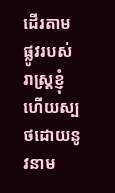ដើរតាមផ្លូវរបស់រាស្ត្រខ្ញុំ ហើយស្បថដោយនូវនាម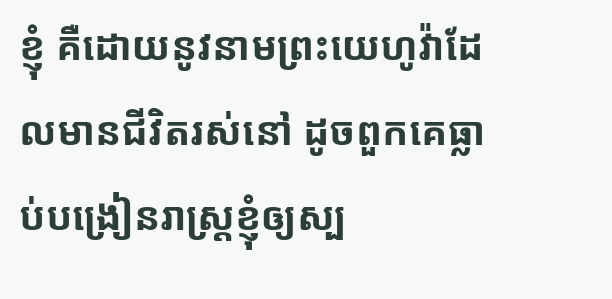ខ្ញុំ គឺដោយនូវនាមព្រះយេហូវ៉ាដែលមានជីវិតរស់នៅ ដូចពួកគេធ្លាប់បង្រៀនរាស្ត្រខ្ញុំឲ្យស្ប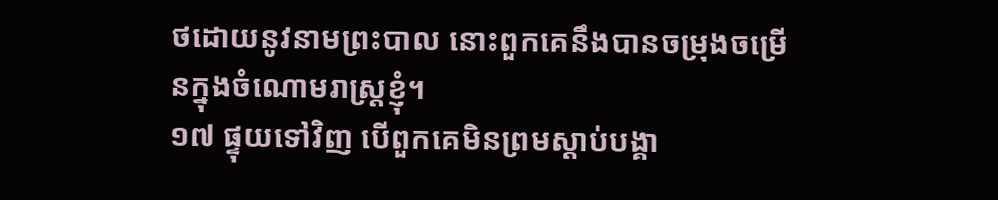ថដោយនូវនាមព្រះបាល នោះពួកគេនឹងបានចម្រុងចម្រើនក្នុងចំណោមរាស្ត្រខ្ញុំ។
១៧ ផ្ទុយទៅវិញ បើពួកគេមិនព្រមស្ដាប់បង្គា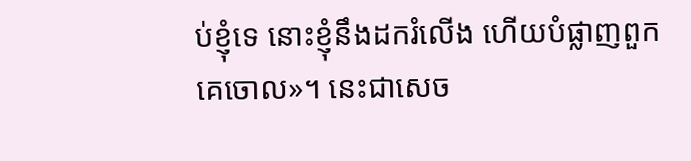ប់ខ្ញុំទេ នោះខ្ញុំនឹងដករំលើង ហើយបំផ្លាញពួកគេចោល»។ នេះជាសេច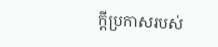ក្ដីប្រកាសរបស់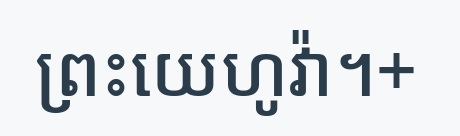ព្រះយេហូវ៉ា។+